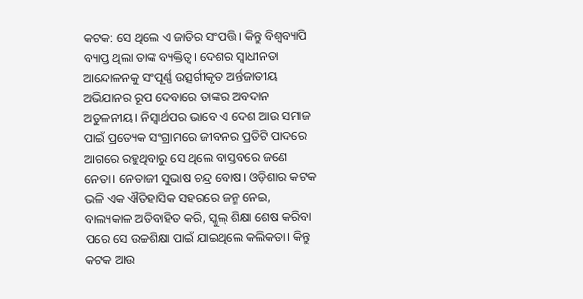କଟକ: ସେ ଥିଲେ ଏ ଜାତିର ସଂପତ୍ତି। କିନ୍ତୁ ବିଶ୍ବବ୍ୟାପି ବ୍ୟାପ୍ତ ଥିଲା ତାଙ୍କ ବ୍ୟକ୍ତିତ୍ବ। ଦେଶର ସ୍ବାଧୀନତା ଆନ୍ଦୋଳନକୁ ସଂପୂର୍ଣ୍ଣ ଉତ୍ସର୍ଗୀକୃତ ଅର୍ନ୍ତଜାତୀୟ ଅଭିଯାନର ରୂପ ଦେବାରେ ତାଙ୍କର ଅବଦାନ ଅତୁଳନୀୟ। ନିସ୍ବାର୍ଥପର ଭାବେ ଏ ଦେଶ ଆଉ ସମାଜ ପାଇଁ ପ୍ରତ୍ୟେକ ସଂଗ୍ରାମରେ ଜୀବନର ପ୍ରତିଟି ପାଦରେ ଆଗରେ ରହୁଥିବାରୁ ସେ ଥିଲେ ବାସ୍ତବରେ ଜଣେ ନେତା। ନେତାଜୀ ସୁଭାଷ ଚନ୍ଦ୍ର ବୋଷ। ଓଡ଼ିଶାର କଟକ ଭଳି ଏକ ଐତିହାସିକ ସହରରେ ଜନ୍ମ ନେଇ, ବାଲ୍ୟକାଳ ଅତିବାହିତ କରି, ସ୍କୁଲ୍ ଶିକ୍ଷା ଶେଷ କରିବା ପରେ ସେ ଉଚ୍ଚଶିକ୍ଷା ପାଇଁ ଯାଇଥିଲେ କଲିକତା। କିନ୍ତୁ କଟକ ଆଉ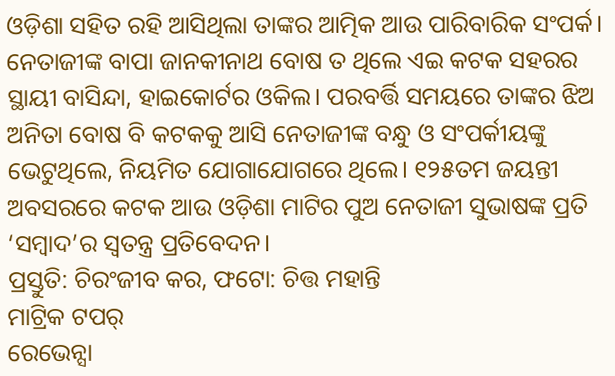ଓଡ଼ିଶା ସହିତ ରହି ଆସିଥିଲା ତାଙ୍କର ଆତ୍ମିକ ଆଉ ପାରିବାରିକ ସଂପର୍କ। ନେତାଜୀଙ୍କ ବାପା ଜାନକୀନାଥ ବୋଷ ତ ଥିଲେ ଏଇ କଟକ ସହରର ସ୍ଥାୟୀ ବାସିନ୍ଦା, ହାଇକୋର୍ଟର ଓକିଲ। ପରବର୍ତ୍ତି ସମୟରେ ତାଙ୍କର ଝିଅ ଅନିତା ବୋଷ ବି କଟକକୁ ଆସି ନେତାଜୀଙ୍କ ବନ୍ଧୁ ଓ ସଂପର୍କୀୟଙ୍କୁ ଭେଟୁଥିଲେ, ନିୟମିତ ଯୋଗାଯୋଗରେ ଥିଲେ। ୧୨୫ତମ ଜୟନ୍ତୀ ଅବସରରେ କଟକ ଆଉ ଓଡ଼ିଶା ମାଟିର ପୁଅ ନେତାଜୀ ସୁଭାଷଙ୍କ ପ୍ରତି ‘ସମ୍ବାଦ’ର ସ୍ବତନ୍ତ୍ର ପ୍ରତିବେଦନ।
ପ୍ରସ୍ତୁତି: ଚିରଂଜୀବ କର, ଫଟୋ: ଚିତ୍ତ ମହାନ୍ତି
ମାଟ୍ରିକ ଟପର୍
ରେଭେନ୍ସା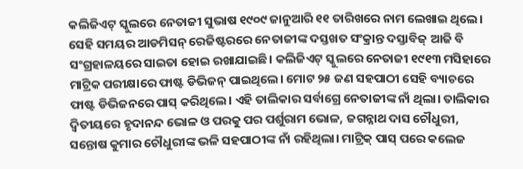କଲିଜିଏଟ୍ ସ୍କୁଲରେ ନେତାଜୀ ସୁଭାଷ ୧୯୦୯ ଜାନୁଆରି ୧୧ ତାରିଖରେ ନାମ ଲେଖାଇ ଥିଲେ। ସେହି ସମୟର ଆଡମିସନ୍ ରେଜିଷ୍ଟରରେ ନେତାଜୀଙ୍କ ଦସ୍ତଖତ ସଂକ୍ରାନ୍ତ ଦସ୍ତାବିଜ୍ ଆଜି ବି ସଂଗ୍ରହାଳୟରେ ସାଇତା ହୋଇ ରଖାଯାଇଛି। କଲିଜିଏଟ୍ ସ୍କୁଲରେ ନେତାଜୀ ୧୯୧୩ ମସିହାରେ ମାଟ୍ରିକ ପରୀକ୍ଷାରେ ଫାଷ୍ଟ ଡିଭିଜନ୍ ପାଇଥିଲେ। ମୋଟ ୨୫ ଜଣ ସହପାଠୀ ସେହି ବ୍ୟାଚରେ ଫାଷ୍ଟ ଡିଭିଜନରେ ପାସ୍ କରିଥିଲେ। ଏହି ତାଲିକାର ସର୍ବାଗ୍ରେ ନେତାଜୀଙ୍କ ନାଁ ଥିଲା। ତାଲିକାର ଦ୍ବିତୀୟରେ ହୃଦାନନ୍ଦ ଭୋଳ ଓ ପରକୁ ପର ପର୍ଶୁରାମ ଭୋଳ, ଜଗନ୍ନାଥ ଦାସ ଚୌଧୁରୀ, ସନ୍ତୋଷ କୁମାର ଚୌଧୁରୀଙ୍କ ଭଳି ସହପାଠୀଙ୍କ ନାଁ ରହିଥିଲା। ମାଟ୍ରିକ୍ ପାସ୍ ପରେ କଲେଜ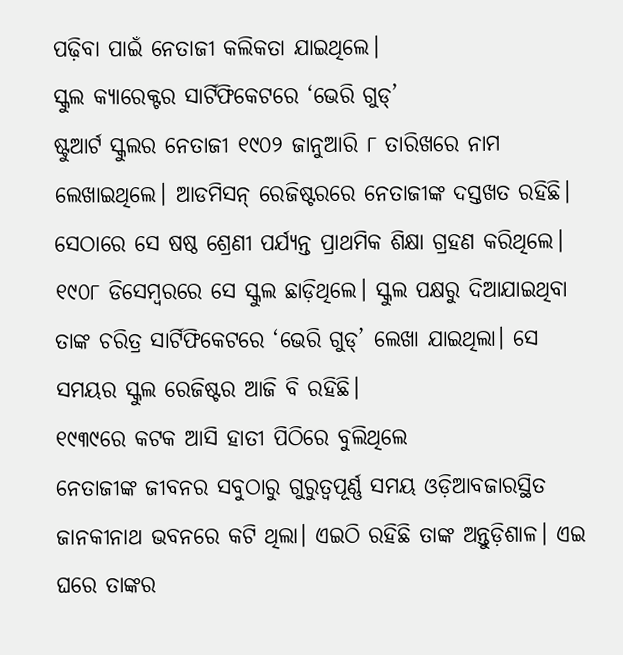ପଢ଼ିବା ପାଇଁ ନେତାଜୀ କଲିକତା ଯାଇଥିଲେ।
ସ୍କୁଲ କ୍ୟାରେକ୍ଟର ସାର୍ଟିଫିକେଟରେ ‘ଭେରି ଗୁଡ୍’
ଷ୍ଟୁଆର୍ଟ ସ୍କୁଲର ନେତାଜୀ ୧୯୦୨ ଜାନୁଆରି ୮ ତାରିଖରେ ନାମ ଲେଖାଇଥିଲେ। ଆଡମିସନ୍ ରେଜିଷ୍ଟରରେ ନେତାଜୀଙ୍କ ଦସ୍ତଖତ ରହିଛି। ସେଠାରେ ସେ ଷଷ୍ଠ ଶ୍ରେଣୀ ପର୍ଯ୍ୟନ୍ତ ପ୍ରାଥମିକ ଶିକ୍ଷା ଗ୍ରହଣ କରିଥିଲେ। ୧୯୦୮ ଡିସେମ୍ବରରେ ସେ ସ୍କୁଲ ଛାଡ଼ିଥିଲେ। ସ୍କୁଲ ପକ୍ଷରୁ ଦିଆଯାଇଥିବା ତାଙ୍କ ଚରିତ୍ର ସାର୍ଟିଫିକେଟରେ ‘ଭେରି ଗୁଡ୍’ ଲେଖା ଯାଇଥିଲା। ସେ ସମୟର ସ୍କୁଲ ରେଜିଷ୍ଟର ଆଜି ବି ରହିଛି।
୧୯୩୯ରେ କଟକ ଆସି ହାତୀ ପିଠିରେ ବୁଲିଥିଲେ
ନେତାଜୀଙ୍କ ଜୀବନର ସବୁଠାରୁ ଗୁରୁତ୍ବପୂର୍ଣ୍ଣ ସମୟ ଓଡ଼ିଆବଜାରସ୍ଥିତ ଜାନକୀନାଥ ଭବନରେ କଟି ଥିଲା। ଏଇଠି ରହିଛି ତାଙ୍କ ଅନ୍ତୁଡ଼ିଶାଳ। ଏଇ ଘରେ ତାଙ୍କର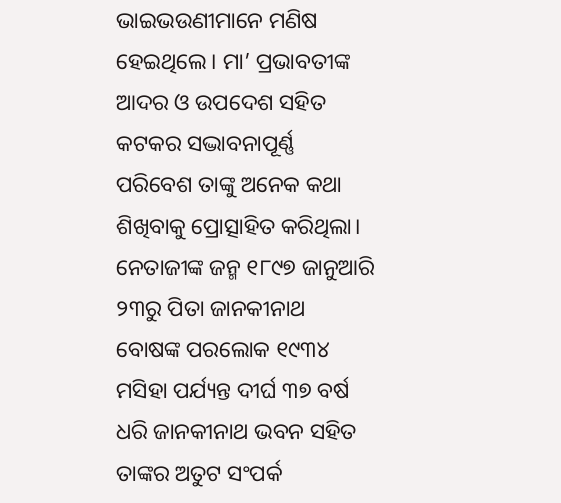ଭାଇଭଉଣୀମାନେ ମଣିଷ ହେଇଥିଲେ। ମା’ ପ୍ରଭାବତୀଙ୍କ ଆଦର ଓ ଉପଦେଶ ସହିତ କଟକର ସଦ୍ଭାବନାପୂର୍ଣ୍ଣ ପରିବେଶ ତାଙ୍କୁ ଅନେକ କଥା ଶିଖିବାକୁ ପ୍ରୋତ୍ସାହିତ କରିଥିଲା। ନେତାଜୀଙ୍କ ଜନ୍ମ ୧୮୯୭ ଜାନୁଆରି ୨୩ରୁ ପିତା ଜାନକୀନାଥ ବୋଷଙ୍କ ପରଲୋକ ୧୯୩୪ ମସିହା ପର୍ଯ୍ୟନ୍ତ ଦୀର୍ଘ ୩୭ ବର୍ଷ ଧରି ଜାନକୀନାଥ ଭବନ ସହିତ ତାଙ୍କର ଅତୁଟ ସଂପର୍କ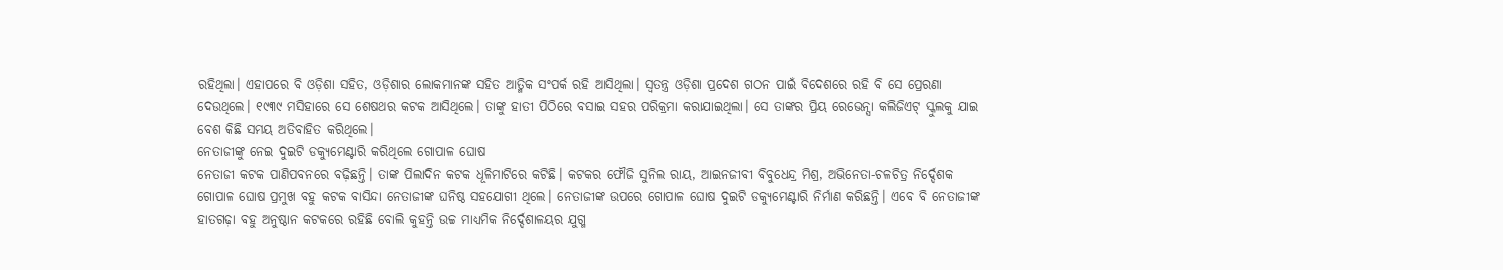ରହିଥିଲା। ଏହାପରେ ବି ଓଡ଼ିଶା ସହିତ, ଓଡ଼ିଶାର ଲୋକମାନଙ୍କ ସହିତ ଆତ୍ମିକ ସଂପର୍କ ରହି ଆସିଥିଲା। ସ୍ବତନ୍ତ୍ର ଓଡ଼ିଶା ପ୍ରଦେଶ ଗଠନ ପାଇଁ ବିଦେଶରେ ରହି ବି ସେ ପ୍ରେରଣା ଦେଉଥିଲେ। ୧୯୩୯ ମସିହାରେ ସେ ଶେଷଥର କଟକ ଆସିଥିଲେ। ତାଙ୍କୁ ହାତୀ ପିଠିରେ ବସାଇ ସହର ପରିକ୍ରମା କରାଯାଇଥିଲା। ସେ ତାଙ୍କର ପ୍ରିୟ ରେଭେନ୍ସା କଲିଜିଏଟ୍ ସ୍କୁଲକୁ ଯାଇ ବେଶ କିଛି ସମୟ ଅତିବାହିତ କରିଥିଲେ।
ନେତାଜୀଙ୍କୁ ନେଇ ଦୁଇଟି ଡକ୍ୟୁମେଣ୍ଟାରି କରିଥିଲେ ଗୋପାଳ ଘୋଷ
ନେତାଜୀ କଟକ ପାଣିପବନରେ ବଢ଼ିଛନ୍ତି। ତାଙ୍କ ପିଲାଦିନ କଟକ ଧୂଳିମାଟିରେ କଟିଛି। କଟକର ଫୌଜି ସୁନିଲ ରାୟ, ଆଇନଜୀବୀ ବିବୁଧେନ୍ଦ୍ର ମିଶ୍ର, ଅଭିନେତା-ଚଳଚିତ୍ର ନିର୍ଦ୍ଦେଶକ ଗୋପାଳ ଘୋଷ ପ୍ରମୁଖ ବହୁ କଟକ ବାସିନ୍ଦା ନେତାଜୀଙ୍କ ଘନିଷ୍ଠ ସହଯୋଗୀ ଥିଲେ। ନେତାଜୀଙ୍କ ଉପରେ ଗୋପାଳ ଘୋଷ ଦୁଇଟି ଡକ୍ୟୁମେଣ୍ଟାରି ନିର୍ମାଣ କରିଛନ୍ତି। ଏବେ ବି ନେତାଜୀଙ୍କ ହାତଗଢ଼ା ବହୁ ଅନୁଷ୍ଠାନ କଟକରେ ରହିଛି ବୋଲି କୁହନ୍ତି ଉଚ୍ଚ ମାଧ୍ୟମିକ ନିର୍ଦ୍ଦେଶାଳୟର ଯୁଗ୍ମ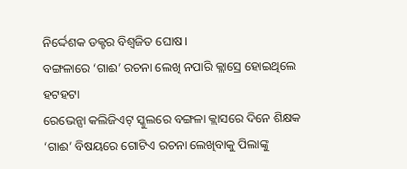ନିର୍ଦ୍ଦେଶକ ଡକ୍ଟର ବିଶ୍ବଜିତ ଘୋଷ।
ବଙ୍ଗଳାରେ ‘ଗାଈ’ ରଚନା ଲେଖି ନପାରି କ୍ଲାସ୍ରେ ହୋଇଥିଲେ ହଟହଟା
ରେଭେନ୍ସା କଲିଜିଏଟ୍ ସ୍କୁଲରେ ବଙ୍ଗଳା କ୍ଲାସରେ ଦିନେ ଶିକ୍ଷକ ‘ଗାଈ’ ବିଷୟରେ ଗୋଟିଏ ରଚନା ଲେଖିବାକୁ ପିଲାଙ୍କୁ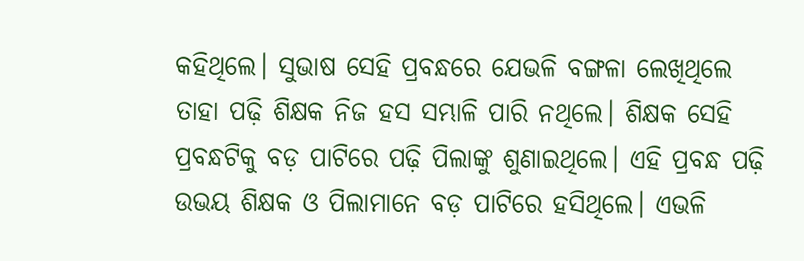କହିଥିଲେ। ସୁଭାଷ ସେହି ପ୍ରବନ୍ଧରେ ଯେଭଳି ବଙ୍ଗଳା ଲେଖିଥିଲେ ତାହା ପଢ଼ି ଶିକ୍ଷକ ନିଜ ହସ ସମ୍ଭାଳି ପାରି ନଥିଲେ। ଶିକ୍ଷକ ସେହି ପ୍ରବନ୍ଧଟିକୁ ବଡ଼ ପାଟିରେ ପଢ଼ି ପିଲାଙ୍କୁ ଶୁଣାଇଥିଲେ। ଏହି ପ୍ରବନ୍ଧ ପଢ଼ି ଉଭୟ ଶିକ୍ଷକ ଓ ପିଲାମାନେ ବଡ଼ ପାଟିରେ ହସିଥିଲେ। ଏଭଳି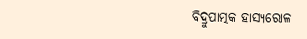ବିଦ୍ରୁପାତ୍ମକ ହାସ୍ୟରୋଳ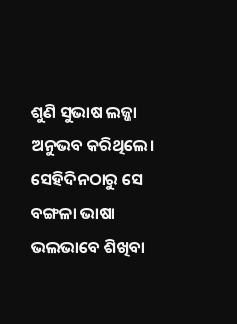ଶୁଣି ସୁଭାଷ ଲଜ୍ଜା ଅନୁଭବ କରିଥିଲେ। ସେହିଦିନଠାରୁ ସେ ବଙ୍ଗଳା ଭାଷା ଭଲଭାବେ ଶିଖିବା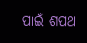ପାଇଁ ଶପଥ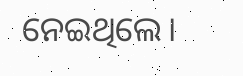ନେଇଥିଲେ।